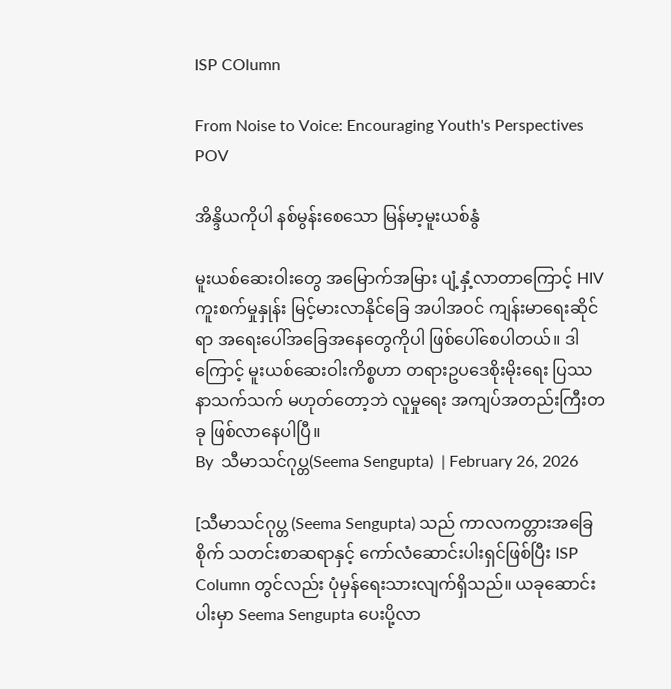ISP COlumn

From Noise to Voice: Encouraging Youth's Perspectives
POV

အိန္ဒိယကိုပါ နစ်မွန်းစေသော မြန်မာ့မူးယစ်နွံ

မူးယစ်ဆေးဝါးတွေ အမြောက်အမြား ပျံ့နှံ့လာတာကြောင့် HIV ကူးစက်မှုနှုန်း မြင့်မားလာနိုင်ခြေ အပါအဝင် ကျန်းမာရေးဆိုင်ရာ အရေးပေါ်အခြေအနေတွေကိုပါ ဖြစ်ပေါ်စေပါတယ်။ ဒါကြောင့် မူးယစ်ဆေးဝါးကိစ္စဟာ တရားဥပဒေစိုးမိုးရေး ပြဿနာသက်သက် မဟုတ်တော့ဘဲ လူမှုရေး အကျပ်အတည်းကြီးတခု ဖြစ်လာနေပါပြီ။
By  သီမာသင်ဂုပ္တ(Seema Sengupta)  | February 26, 2026

[သီမာသင်ဂုပ္တ (Seema Sengupta) သည် ကာလကတ္တားအခြေစိုက် သတင်းစာဆရာနှင့် ကော်လံဆောင်းပါးရှင်ဖြစ်ပြီး ISP Column တွင်လည်း ပုံမှန်ရေးသားလျက်ရှိသည်။ ယခုဆောင်းပါးမှာ Seema Sengupta ပေးပို့လာ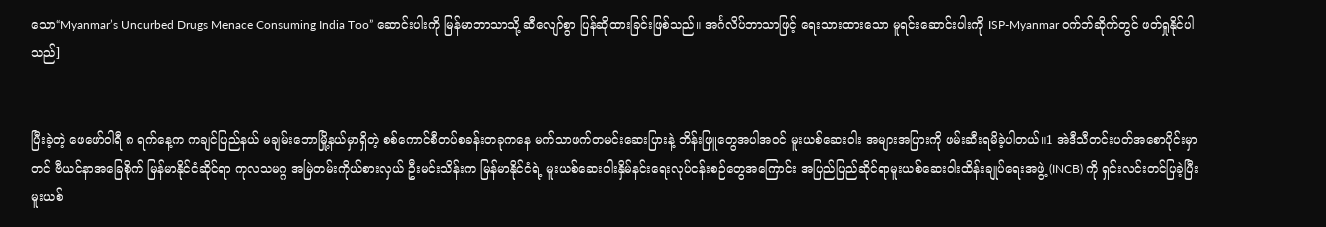သော“Myanmar’s Uncurbed Drugs Menace Consuming India Too” ဆောင်းပါးကို မြန်မာဘာသာသို့ ဆီလျော်စွာ ပြန်ဆိုထားခြင်းဖြစ်သည်။ အင်္ဂလိပ်ဘာသာဖြင့် ရေးသားထားသော မူရင်းဆောင်းပါးကို ISP-Myanmar ဝက်ဘ်ဆိုက်တွင် ဖတ်ရှုနိုင်ပါသည်]


ပြီးခဲ့တဲ့ ဖေဖော်ဝါရီ ၈ ရက်နေ့က ကချင်ပြည်နယ် မချမ်းဘောမြို့နယ်မှာရှိတဲ့ စစ်ကောင်စီတပ်စခန်းတခုကနေ မက်သာဖက်တမင်းဆေးပြားနဲ့ ဘိန်းဖြူတွေအပါအဝင် မူးယစ်ဆေးဝါး အများအပြားကို ဖမ်းဆီးရမိခဲ့ပါတယ်။1 အဲဒီသီတင်းပတ်အစောပိုင်းမှာတင် ဗီယင်နာအခြေစိုက် မြန်မာနိုင်ငံဆိုင်ရာ ကုလသမဂ္ဂ အမြဲတမ်းကိုယ်စားလှယ် ဦးမင်းသိန်းက မြန်မာနိုင်ငံရဲ့ မူးယစ်ဆေးဝါးနှိမ်နင်းရေးလုပ်ငန်းစဉ်တွေအကြောင်း အပြည်ပြည်ဆိုင်ရာမူးယစ်ဆေးဝါးထိန်းချုပ်ရေးအဖွဲ့ (INCB) ကို ရှင်းလင်းတင်ပြခဲ့ပြီး မူးယစ်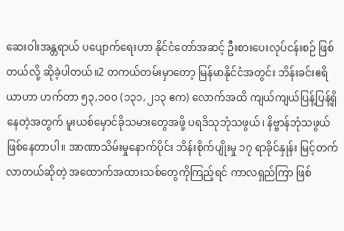ဆေးဝါးအန္တရာယ် ပပျောက်ရေးဟာ နိုင်ငံတော်အဆင့် ဦးစားပေးလုပ်ငန်းစဉ် ဖြစ်တယ်လို့ ဆိုခဲ့ပါတယ်။2 တကယ်တမ်းမှာတော့ မြန်မာနိုင်ငံအတွင်း ဘိန်းခင်းဧရိယာဟာ ဟက်တာ ၅၃,၁၀၀ (၁၃၁,၂၁၃ ဧက) လောက်အထိ ကျယ်ကျယ်ပြန့်ပြန့်ရှိနေတဲ့အတွက် မူးယစ်မှောင်ခိုသမားတွေအဖို့ ပရဒိသုဘုံသဖွယ်၊ နိဗ္ဗာန်ဘုံသဖွယ် ဖြစ်နေတာပါ။ အာဏာသိမ်းမှုနောက်ပိုင်း ဘိန်းစိုက်ပျိုးမှု ၁၇ ရာခိုင်နှုန်း မြင့်တက်လာတယ်ဆိုတဲ့ အထောက်အထားသစ်တွေကိုကြည့်ရင် ကာလရှည်ကြာ ဖြစ်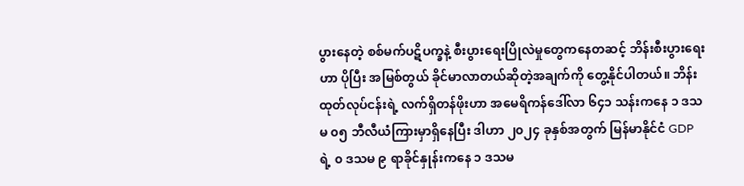ပွားနေတဲ့ စစ်မက်ပဋိပက္ခနဲ့ စီးပွားရေးပြိုလဲမှုတွေကနေတဆင့် ဘိန်းစီးပွားရေးဟာ ပိုပြီး အမြစ်တွယ် ခိုင်မာလာတယ်ဆိုတဲ့အချက်ကို တွေ့နိုင်ပါတယ်။ ဘိန်းထုတ်လုပ်ငန်းရဲ့ လက်ရှိတန်ဖိုးဟာ အမေရိကန်ဒေါ်လာ ၆၄၁ သန်းကနေ ၁ ဒသမ ၀၅ ဘီလီယံကြားမှာရှိနေပြီး ဒါဟာ ၂၀၂၄ ခုနှစ်အတွက် မြန်မာနိုင်ငံ GDP ရဲ့ ၀ ဒသမ ၉ ရာခိုင်နှုန်းကနေ ၁ ဒသမ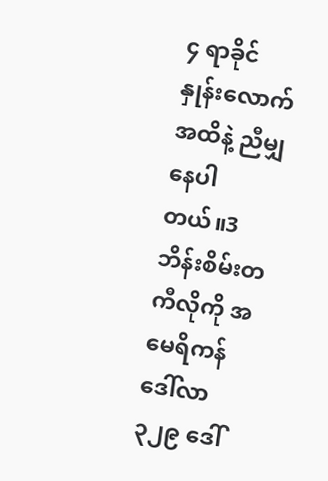၄ ရာခိုင်နှုန်းလောက်အထိနဲ့ ညီမျှနေပါတယ်။3 ဘိန်းစိမ်းတကီလိုကို အမေရိကန်ဒေါ်လာ ၃၂၉ ဒေါ်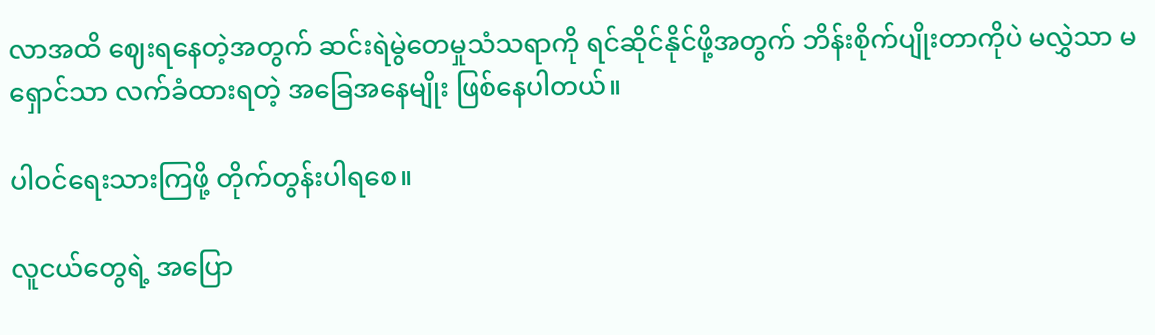လာအထိ ဈေးရနေတဲ့အတွက် ဆင်းရဲမွဲတေမှုသံသရာကို ရင်ဆိုင်နိုင်ဖို့အတွက် ဘိန်းစိုက်ပျိုးတာကိုပဲ မလွှဲသာ မရှောင်သာ လက်ခံထားရတဲ့ အခြေအနေမျိုး ဖြစ်နေပါတယ်။

ပါဝင်ရေးသားကြဖို့ တိုက်တွန်းပါရစေ။

လူငယ်တွေရဲ့ အပြော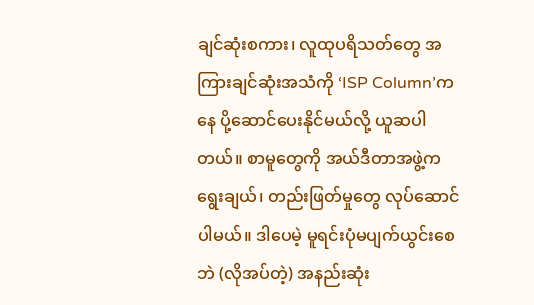ချင်ဆုံးစကား၊ လူထုပရိသတ်တွေ အကြားချင်ဆုံးအသံကို ‘ISP Column’ကနေ ပို့ဆောင်ပေးနိုင်မယ်လို့ ယူဆပါတယ်။ စာမူတွေကို အယ်ဒီတာအဖွဲ့က ရွေးချယ်၊ တည်းဖြတ်မှုတွေ လုပ်ဆောင်ပါမယ်။ ဒါပေမဲ့ မူရင်းပုံမပျက်ယွင်းစေဘဲ (လိုအပ်တဲ့) အနည်းဆုံး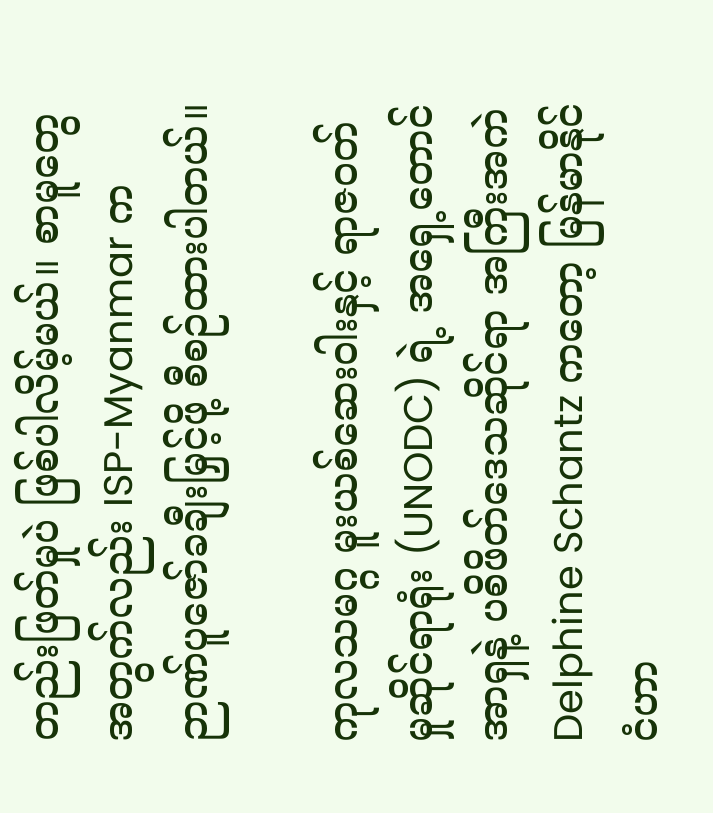တည်းဖြတ်မှုပဲ ဖြစ်ပါလိမ့်မယ်။ စာမူတွေအတွက်လည်း ISP-Myanmar က ဉာဏ်ပူဇော်ခချီးမြှင့်ဖို့ စီစဉ်ထားပါတယ်။

ကုလသမဂ္ဂ မူးယစ်ဆေးဝါးနှင့် ရာဇဝတ်မှုဆိုင်ရာရုံး (UNODC) ရဲ့ အရှေ့တောင်အာရှနဲ့ ပစိဖိတ်ဒေသဆိုင်ရာ အကြီးအကဲ Delphine Schantz ကတော့ မြန်မာနိုင်ငံဟာ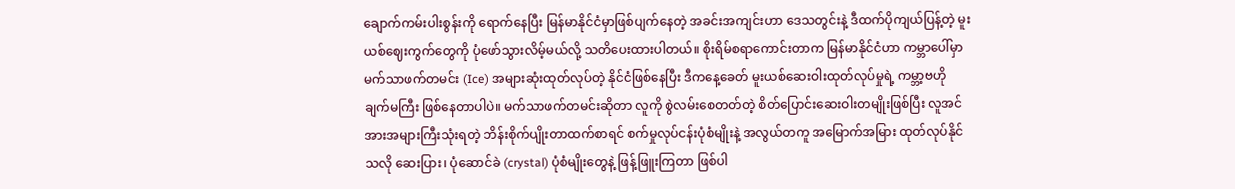ချောက်ကမ်းပါးစွန်းကို ရောက်နေပြီး မြန်မာနိုင်ငံမှာဖြစ်ပျက်နေတဲ့ အခင်းအကျင်းဟာ ဒေသတွင်းနဲ့ ဒီထက်ပိုကျယ်ပြန့်တဲ့ မူးယစ်ဈေးကွက်တွေကို ပုံဖော်သွားလိမ့်မယ်လို့ သတိပေးထားပါတယ်။ စိုးရိမ်စရာကောင်းတာက မြန်မာနိုင်ငံဟာ ကမ္ဘာပေါ်မှာ မက်သာဖက်တမင်း (Ice) အများဆုံးထုတ်လုပ်တဲ့ နိုင်ငံဖြစ်နေပြီး ဒီကနေ့ခေတ် မူးယစ်ဆေးဝါးထုတ်လုပ်မှုရဲ့ ကမ္ဘာ့ဗဟိုချက်မကြီး ဖြစ်နေတာပါပဲ။ မက်သာဖက်တမင်းဆိုတာ လူကို စွဲလမ်းစေတတ်တဲ့ စိတ်ပြောင်းဆေးဝါးတမျိုးဖြစ်ပြီး လူအင်အားအများကြီးသုံးရတဲ့ ဘိန်းစိုက်ပျိုးတာထက်စာရင် စက်မှုလုပ်ငန်းပုံစံမျိုးနဲ့ အလွယ်တကူ အမြောက်အမြား ထုတ်လုပ်နိုင်သလို ဆေးပြား၊ ပုံဆောင်ခဲ (crystal) ပုံစံမျိုးတွေနဲ့ ဖြန့်ဖြူးကြတာ ဖြစ်ပါ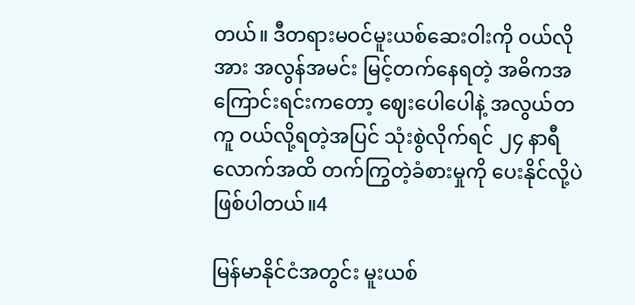တယ်။ ဒီတရားမဝင်မူးယစ်ဆေးဝါးကို ဝယ်လိုအား အလွန်အမင်း မြင့်တက်နေရတဲ့ အဓိကအကြောင်းရင်းကတော့ ဈေးပေါပေါနဲ့ အလွယ်တကူ ဝယ်လို့ရတဲ့အပြင် သုံးစွဲလိုက်ရင် ၂၄ နာရီလောက်အထိ တက်ကြွတဲ့ခံစားမှုကို ပေးနိုင်လို့ပဲ ဖြစ်ပါတယ်။4

မြန်မာနိုင်ငံအတွင်း မူးယစ်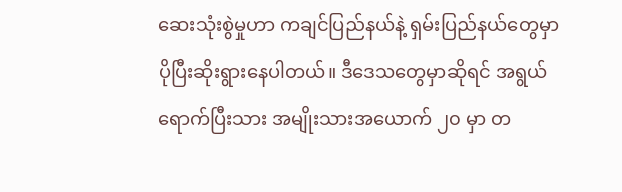ဆေးသုံးစွဲမှုဟာ ကချင်ပြည်နယ်နဲ့ ရှမ်းပြည်နယ်တွေမှာ ပိုပြီးဆိုးရွားနေပါတယ်။ ဒီဒေသတွေမှာဆိုရင် အရွယ်ရောက်ပြီးသား အမျိုးသားအယောက် ၂၀ မှာ တ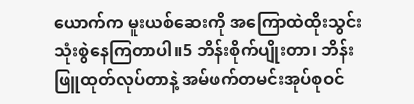ယောက်က မူးယစ်ဆေးကို အကြောထဲထိုးသွင်း သုံးစွဲနေကြတာပါ။5 ဘိန်းစိုက်ပျိုးတာ၊ ဘိန်းဖြူထုတ်လုပ်တာနဲ့ အမ်ဖက်တမင်းအုပ်စုဝင်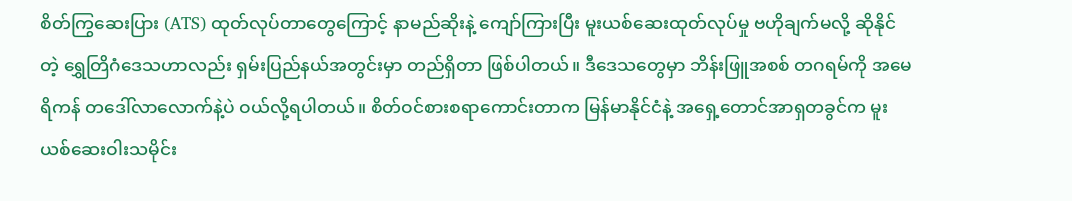စိတ်ကြွဆေးပြား (ATS) ထုတ်လုပ်တာတွေကြောင့် နာမည်ဆိုးနဲ့ ကျော်ကြားပြီး မူးယစ်ဆေးထုတ်လုပ်မှု ဗဟိုချက်မလို့ ဆိုနိုင်တဲ့ ရွှေတြိဂံဒေသဟာလည်း ရှမ်းပြည်နယ်အတွင်းမှာ တည်ရှိတာ ဖြစ်ပါတယ်။ ဒီဒေသတွေမှာ ဘိန်းဖြူအစစ် တဂရမ်ကို အမေရိကန် တဒေါ်လာလောက်နဲ့ပဲ ဝယ်လို့ရပါတယ်။ စိတ်ဝင်စားစရာကောင်းတာက မြန်မာနိုင်ငံနဲ့ အရှေ့တောင်အာရှတခွင်က မူးယစ်ဆေးဝါးသမိုင်း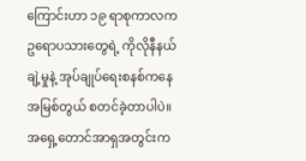ကြောင်းဟာ ၁၉ ရာစုကာလက ဥရောပသားတွေရဲ့ ကိုလိုနီနယ်ချဲ့မှုနဲ့ အုပ်ချုပ်ရေးစနစ်ကနေ အမြစ်တွယ် စတင်ခဲ့တာပါပဲ။ အရှေ့တောင်အာရှအတွင်းက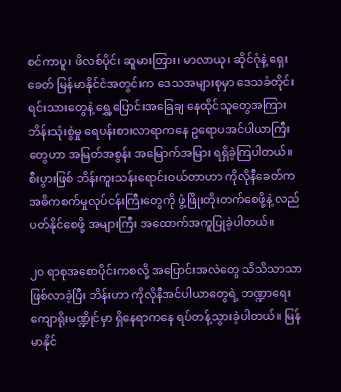စင်ကာပူ၊ ဖိလစ်ပိုင်၊ ဆူမားတြား၊ မာလာယု၊ ဆိုင်ဂုံနဲ့ ရှေးခေတ် မြန်မာနိုင်ငံအတွင်းက ဒေသအများစုမှာ ဒေသခံတိုင်းရင်းသားတွေနဲ့ ရွှေ့ပြောင်းအခြေချ နေထိုင်သူတွေအကြား ဘိန်းသုံးစွဲမှု ရေပန်းစားလာရာကနေ ဥရောပအင်ပါယာကြီးတွေဟာ အမြတ်အစွန်း အမြောက်အမြား ရရှိခဲ့ကြပါတယ်။ စီးပွားဖြစ် ဘိန်းကူးသန်းရောင်းဝယ်တာဟာ ကိုလိုနီခေတ်က အဓိကစက်မှုလုပ်ငန်းကြီးတွေကို ဖွံ့ဖြိုးတိုးတက်စေဖို့နဲ့ လည်ပတ်နိုင်စေဖို့ အများကြီး အထောက်အကူပြုခဲ့ပါတယ်။

၂၀ ရာစုအစောပိုင်းကစလို့ အပြောင်းအလဲတွေ သိသိသာသာ ဖြစ်လာခဲ့ပြီး ဘိန်းဟာ ကိုလိုနီအင်ပါယာတွေရဲ့ ဘဏ္ဍာရေး ကျောရိုးမဏ္ဍိုင်မှာ ရှိနေရာကနေ ရပ်တန့်သွားခဲ့ပါတယ်။ မြန်မာနိုင်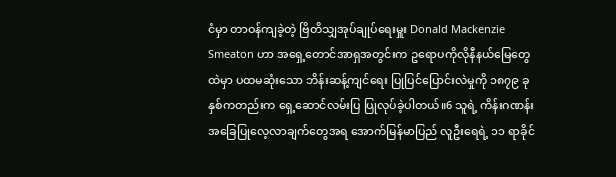ငံမှာ တာဝန်ကျခဲ့တဲ့ ဗြိတိသျှအုပ်ချုပ်ရေးမှူး Donald Mackenzie Smeaton ဟာ အရှေ့တောင်အာရှအတွင်းက ဥရောပကိုလိုနီနယ်မြေတွေထဲမှာ ပထမဆုံးသော ဘိန်းဆန့်ကျင်ရေး ပြုပြင်ပြောင်းလဲမှုကို ၁၈၇၉ ခုနှစ်ကတည်းက ရှေ့ဆောင်လမ်းပြ ပြုလုပ်ခဲ့ပါတယ်။6 သူရဲ့ ကိန်းဂဏန်းအခြေပြုလေ့လာချက်တွေအရ အောက်မြန်မာပြည် လူဦးရေရဲ့ ၁၁ ရာခိုင်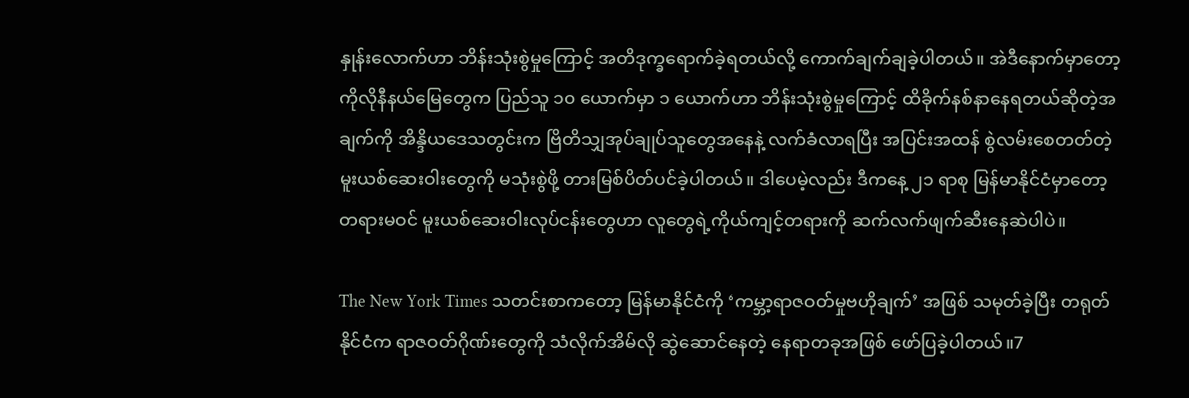နှုန်းလောက်ဟာ ဘိန်းသုံးစွဲမှုကြောင့် အတိဒုက္ခရောက်ခဲ့ရတယ်လို့ ကောက်ချက်ချခဲ့ပါတယ်။ အဲဒီနောက်မှာတော့ ကိုလိုနီနယ်မြေတွေက ပြည်သူ ၁၀ ယောက်မှာ ၁ ယောက်ဟာ ဘိန်းသုံးစွဲမှုကြောင့် ထိခိုက်နစ်နာနေရတယ်ဆိုတဲ့အချက်ကို အိန္ဒိယဒေသတွင်းက ဗြိတိသျှအုပ်ချုပ်သူတွေအနေနဲ့ လက်ခံလာရပြီး အပြင်းအထန် စွဲလမ်းစေတတ်တဲ့ မူးယစ်ဆေးဝါးတွေကို မသုံးစွဲဖို့ တားမြစ်ပိတ်ပင်ခဲ့ပါတယ်။ ဒါပေမဲ့လည်း ဒီကနေ့ ၂၁ ရာစု မြန်မာနိုင်ငံမှာတော့ တရားမဝင် မူးယစ်ဆေးဝါးလုပ်ငန်းတွေဟာ လူတွေရဲ့ကိုယ်ကျင့်တရားကို ဆက်လက်ဖျက်ဆီးနေဆဲပါပဲ။

The New York Times သတင်းစာကတော့ မြန်မာနိုင်ငံကို ‘ကမ္ဘာ့ရာဇဝတ်မှုဗဟိုချက်’ အဖြစ် သမုတ်ခဲ့ပြီး တရုတ်နိုင်ငံက ရာဇဝတ်ဂိုဏ်းတွေကို သံလိုက်အိမ်လို ဆွဲဆောင်နေတဲ့ နေရာတခုအဖြစ် ဖော်ပြခဲ့ပါတယ်။7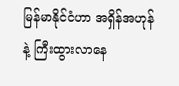မြန်မာနိုင်ငံဟာ အရှိန်အဟုန်နဲ့ ကြီးထွားလာနေ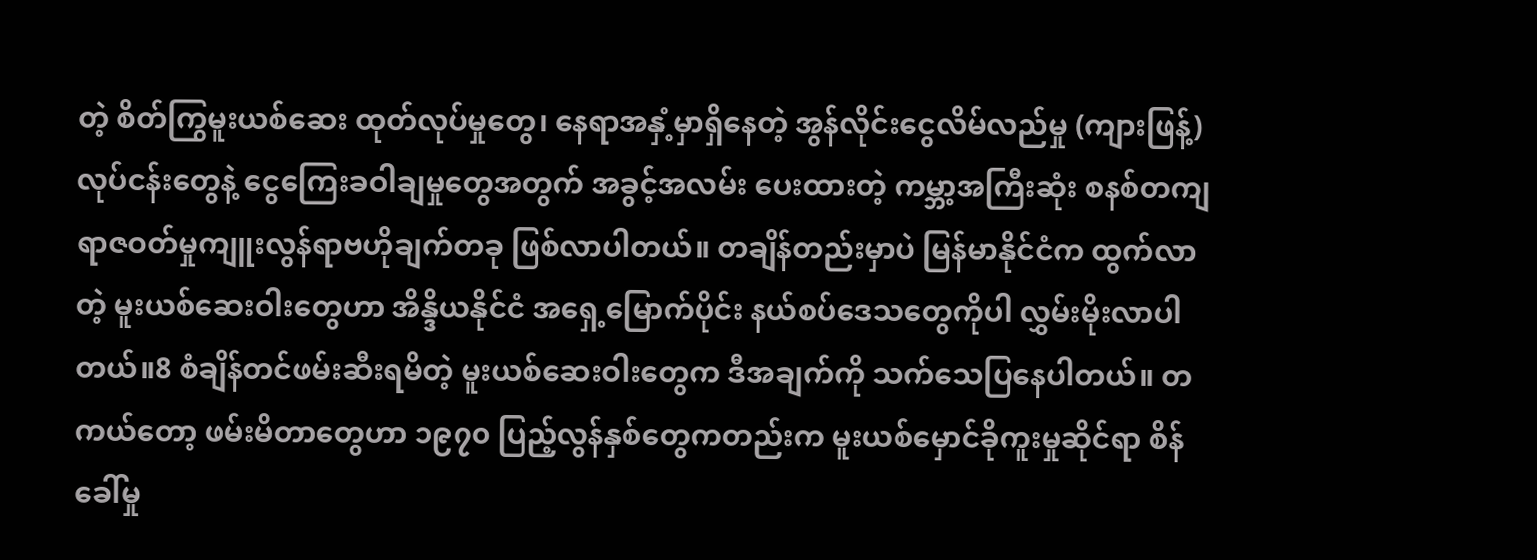တဲ့ စိတ်ကြွမူးယစ်ဆေး ထုတ်လုပ်မှုတွေ၊ နေရာအနှံ့မှာရှိနေတဲ့ အွန်လိုင်းငွေလိမ်လည်မှု (ကျားဖြန့်) လုပ်ငန်းတွေနဲ့ ငွေကြေးခဝါချမှုတွေအတွက် အခွင့်အလမ်း ပေးထားတဲ့ ကမ္ဘာ့အကြီးဆုံး စနစ်တကျ ရာဇဝတ်မှုကျူးလွန်ရာဗဟိုချက်တခု ဖြစ်လာပါတယ်။ တချိန်တည်းမှာပဲ မြန်မာနိုင်ငံက ထွက်လာတဲ့ မူးယစ်ဆေးဝါးတွေဟာ အိန္ဒိယနိုင်ငံ အရှေ့မြောက်ပိုင်း နယ်စပ်ဒေသတွေကိုပါ လွှမ်းမိုးလာပါတယ်။8 စံချိန်တင်ဖမ်းဆီးရမိတဲ့ မူးယစ်ဆေးဝါးတွေက ဒီအချက်ကို သက်သေပြနေပါတယ်။ တကယ်တော့ ဖမ်းမိတာတွေဟာ ၁၉၇၀ ပြည့်လွန်နှစ်တွေကတည်းက မူးယစ်မှောင်ခိုကူးမှုဆိုင်ရာ စိန်ခေါ်မှု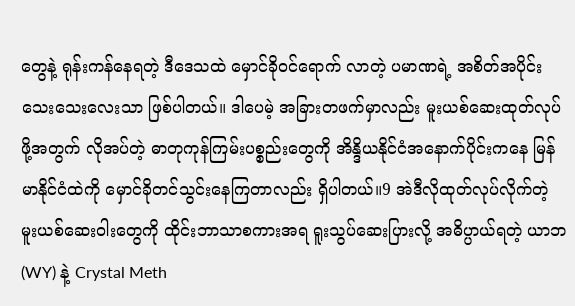တွေနဲ့ ရုန်းကန်နေရတဲ့ ဒီဒေသထဲ မှောင်ခိုဝင်ရောက် လာတဲ့ ပမာဏရဲ့ အစိတ်အပိုင်း သေးသေးလေးသာ ဖြစ်ပါတယ်။ ဒါပေမဲ့ အခြားတဖက်မှာလည်း မူးယစ်ဆေးထုတ်လုပ်ဖို့အတွက် လိုအပ်တဲ့ ဓာတုကုန်ကြမ်းပစ္စည်းတွေကို အိန္ဒိယနိုင်ငံအနောက်ပိုင်းကနေ မြန်မာနိုင်ငံထဲကို မှောင်ခိုတင်သွင်းနေကြတာလည်း ရှိပါတယ်။9 အဲဒီလိုထုတ်လုပ်လိုက်တဲ့ မူးယစ်ဆေးဝါးတွေကို ထိုင်းဘာသာစကားအရ ရူးသွပ်ဆေးပြားလို့ အဓိပ္ပာယ်ရတဲ့ ယာဘ (WY) နဲ့ Crystal Meth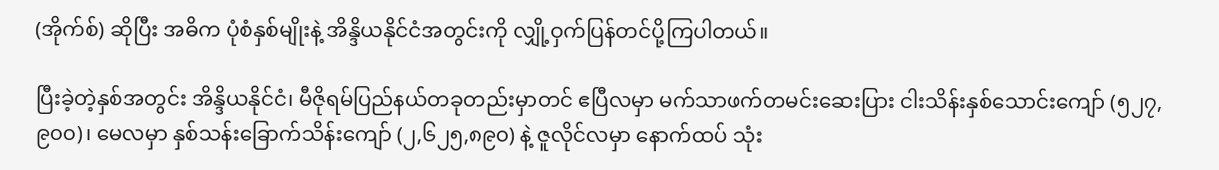(အိုက်စ်) ဆိုပြီး အဓိက ပုံစံနှစ်မျိုးနဲ့ အိန္ဒိယနိုင်ငံအတွင်းကို လျှို့ဝှက်ပြန်တင်ပို့ကြပါတယ်။

ပြီးခဲ့တဲ့နှစ်အတွင်း အိန္ဒိယနိုင်ငံ၊ မီဇိုရမ်ပြည်နယ်တခုတည်းမှာတင် ဧပြီလမှာ မက်သာဖက်တမင်းဆေးပြား ငါးသိန်းနှစ်သောင်းကျော် (၅၂၇,၉၀၀)၊ မေလမှာ နှစ်သန်းခြောက်သိန်းကျော် (၂,၆၂၅,၈၉၀) နဲ့ ဇူလိုင်လမှာ နောက်ထပ် သုံး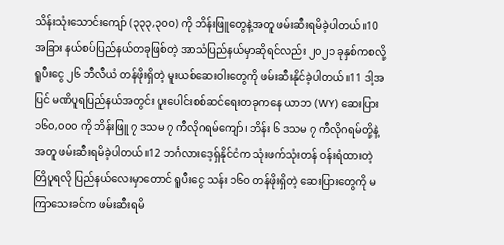သိန်းသုံးသောင်းကျော် (၃၃၃,၃၀၀) ကို ဘိန်းဖြူတွေနဲ့အတူ ဖမ်းဆီးရမိခဲ့ပါတယ်။10 အခြား နယ်စပ်ပြည်နယ်တခုဖြစ်တဲ့ အာသံပြည်နယ်မှာဆိုရင်လည်း ၂၀၂၁ ခုနှစ်ကစလို့ ရူပီးငွေ ၂၆ ဘီလီယံ တန်ဖိုးရှိတဲ့ မူးယစ်ဆေးဝါးတွေကို ဖမ်းဆီးနိုင်ခဲ့ပါတယ်။11 ဒါ့အပြင် မဏိပူရပြည်နယ်အတွင်း ပူးပေါင်းစစ်ဆင်ရေးတခုကနေ ယာဘ (WY) ဆေးပြား ၁၆၀,၀၀၀ ကို ဘိန်းဖြူ ၇ ဒသမ ၇ ကီလိုဂရမ်ကျော်၊ ဘိန်း ၆ ဒသမ ၇ ကီလိုဂရမ်တို့နဲ့အတူ ဖမ်းဆီးရမိခဲ့ပါတယ်။12 ဘင်္ဂလားဒေ့ရှ်နိုင်ငံက သုံးဖက်သုံးတန် ဝန်းရံထားတဲ့ တြိပူရလို ပြည်နယ်လေးမှာတောင် ရူပီးငွေ သန်း ၁၆၀ တန်ဖိုးရှိတဲ့ ဆေးပြားတွေကို မကြာသေးခင်က ဖမ်းဆီးရမိ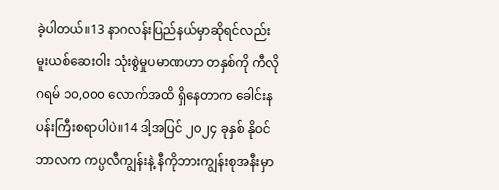ခဲ့ပါတယ်။13 နာဂလန်းပြည်နယ်မှာဆိုရင်လည်း မူးယစ်ဆေးဝါး သုံးစွဲမှုပမာဏဟာ တနှစ်ကို ကီလိုဂရမ် ၁၀,၀၀၀ လောက်အထိ ရှိနေတာက ခေါင်းနပန်းကြီးစရာပါပဲ။14 ဒါ့အပြင် ၂၀၂၄ ခုနှစ် နိုဝင်ဘာလက ကပ္ပလီကျွန်းနဲ့ နီကိုဘားကျွန်းစုအနီးမှာ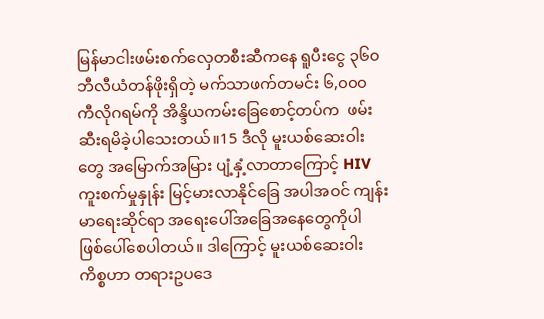မြန်မာငါးဖမ်းစက်လှေတစီးဆီကနေ ရူပီးငွေ ၃၆၀ ဘီလီယံတန်ဖိုးရှိတဲ့ မက်သာဖက်တမင်း ၆,၀၀၀ ကီလိုဂရမ်ကို အိန္ဒိယကမ်းခြေစောင့်တပ်က  ဖမ်းဆီးရမိခဲ့ပါသေးတယ်။15 ဒီလို မူးယစ်ဆေးဝါးတွေ အမြောက်အမြား ပျံ့နှံ့လာတာကြောင့် HIV ကူးစက်မှုနှုန်း မြင့်မားလာနိုင်ခြေ အပါအဝင် ကျန်းမာရေးဆိုင်ရာ အရေးပေါ်အခြေအနေတွေကိုပါ ဖြစ်ပေါ်စေပါတယ်။ ဒါကြောင့် မူးယစ်ဆေးဝါးကိစ္စဟာ တရားဥပဒေ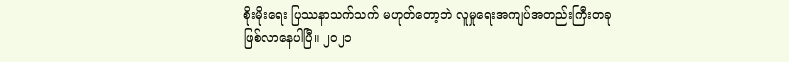စိုးမိုးရေး ပြဿနာသက်သက် မဟုတ်တော့ဘဲ လူမှုရေးအကျပ်အတည်းကြီးတခု ဖြစ်လာနေပါပြီ။ ၂၀၂၁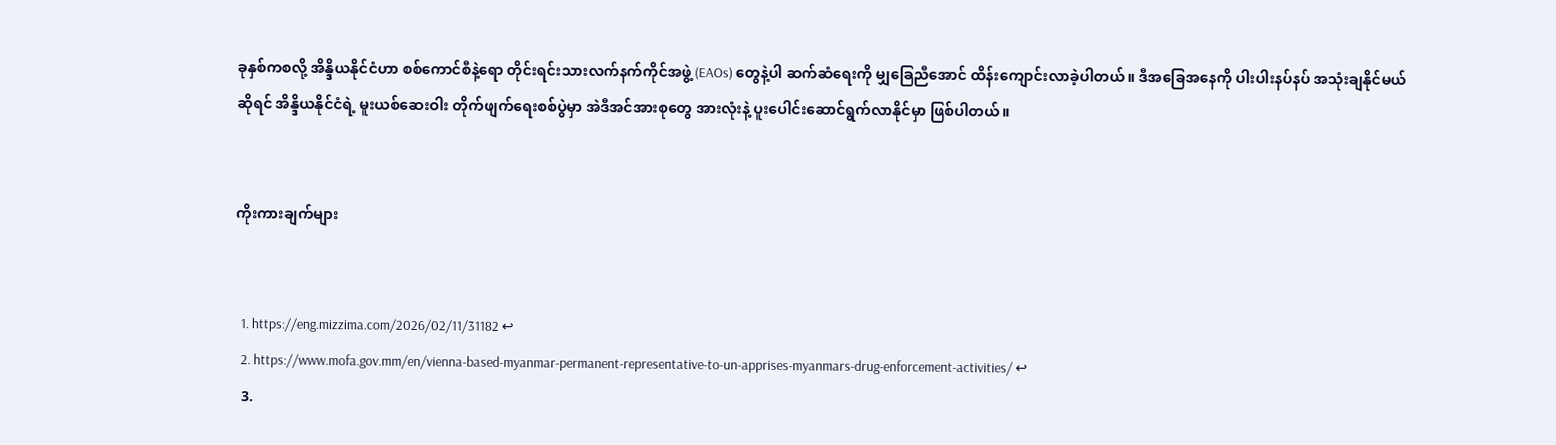ခုနှစ်ကစလို့ အိန္ဒိယနိုင်ငံဟာ စစ်ကောင်စီနဲ့ရော တိုင်းရင်းသားလက်နက်ကိုင်အဖွဲ့ (EAOs) တွေနဲ့ပါ ဆက်ဆံရေးကို မျှခြေညီအောင် ထိန်းကျောင်းလာခဲ့ပါတယ်။ ဒီအခြေအနေကို ပါးပါးနပ်နပ် အသုံးချနိုင်မယ်ဆိုရင် အိန္ဒိယနိုင်ငံရဲ့ မူးယစ်ဆေးဝါး တိုက်ဖျက်ရေးစစ်ပွဲမှာ အဲဒီအင်အားစုတွေ အားလုံးနဲ့ ပူးပေါင်းဆောင်ရွက်လာနိုင်မှာ ဖြစ်ပါတယ်။


ကိုးကားချက်များ


  1. https://eng.mizzima.com/2026/02/11/31182 ↩
  2. https://www.mofa.gov.mm/en/vienna-based-myanmar-permanent-representative-to-un-apprises-myanmars-drug-enforcement-activities/ ↩
  3.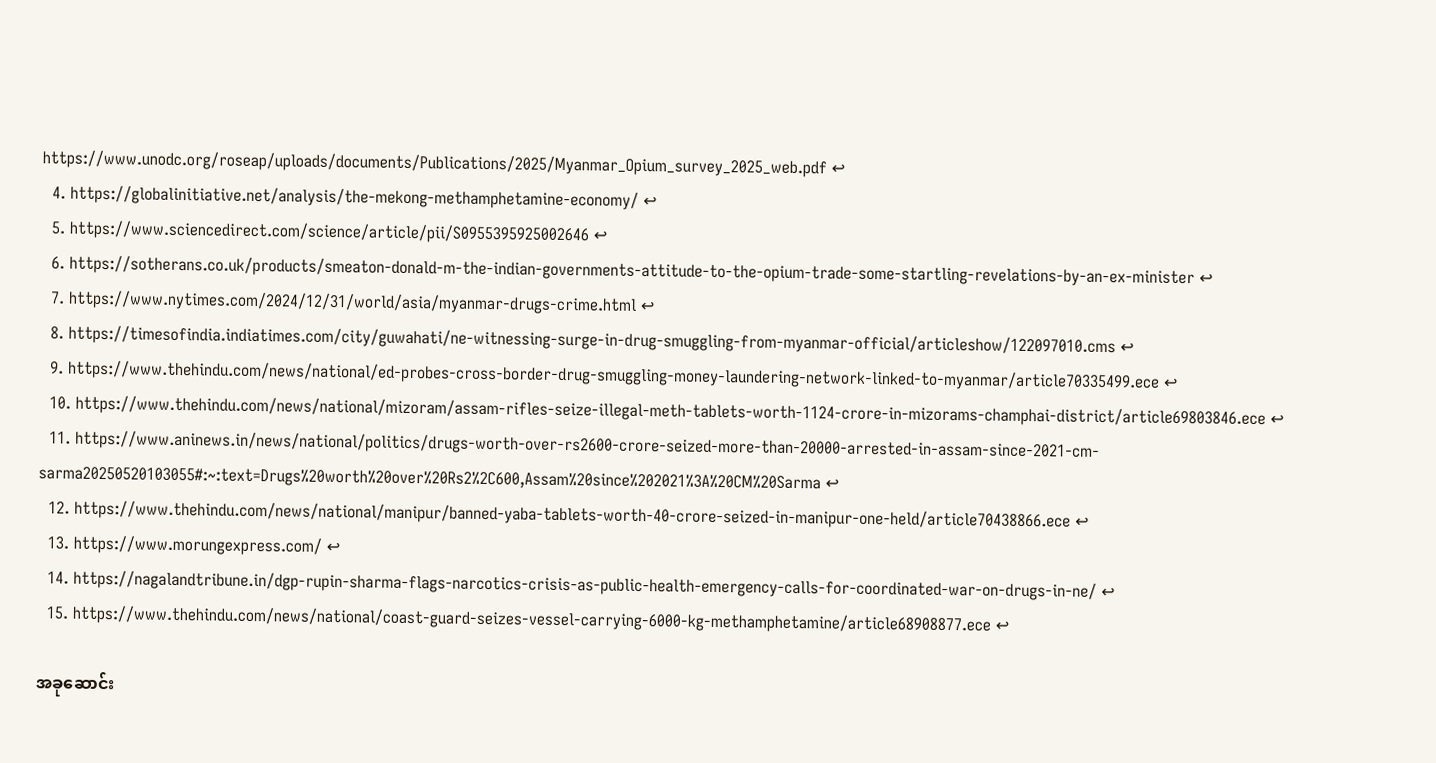https://www.unodc.org/roseap/uploads/documents/Publications/2025/Myanmar_Opium_survey_2025_web.pdf ↩
  4. https://globalinitiative.net/analysis/the-mekong-methamphetamine-economy/ ↩
  5. https://www.sciencedirect.com/science/article/pii/S0955395925002646 ↩
  6. https://sotherans.co.uk/products/smeaton-donald-m-the-indian-governments-attitude-to-the-opium-trade-some-startling-revelations-by-an-ex-minister ↩
  7. https://www.nytimes.com/2024/12/31/world/asia/myanmar-drugs-crime.html ↩
  8. https://timesofindia.indiatimes.com/city/guwahati/ne-witnessing-surge-in-drug-smuggling-from-myanmar-official/articleshow/122097010.cms ↩
  9. https://www.thehindu.com/news/national/ed-probes-cross-border-drug-smuggling-money-laundering-network-linked-to-myanmar/article70335499.ece ↩
  10. https://www.thehindu.com/news/national/mizoram/assam-rifles-seize-illegal-meth-tablets-worth-1124-crore-in-mizorams-champhai-district/article69803846.ece ↩
  11. https://www.aninews.in/news/national/politics/drugs-worth-over-rs2600-crore-seized-more-than-20000-arrested-in-assam-since-2021-cm-sarma20250520103055#:~:text=Drugs%20worth%20over%20Rs2%2C600,Assam%20since%202021%3A%20CM%20Sarma ↩
  12. https://www.thehindu.com/news/national/manipur/banned-yaba-tablets-worth-40-crore-seized-in-manipur-one-held/article70438866.ece ↩
  13. https://www.morungexpress.com/ ↩
  14. https://nagalandtribune.in/dgp-rupin-sharma-flags-narcotics-crisis-as-public-health-emergency-calls-for-coordinated-war-on-drugs-in-ne/ ↩
  15. https://www.thehindu.com/news/national/coast-guard-seizes-vessel-carrying-6000-kg-methamphetamine/article68908877.ece ↩

အခုဆောင်း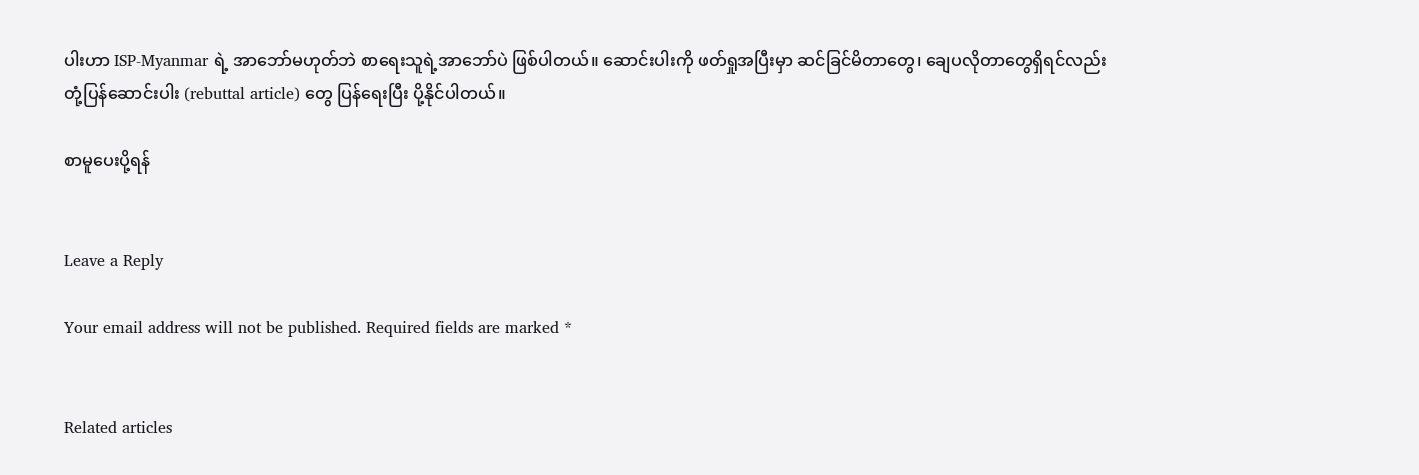ပါးဟာ ISP-Myanmar ရဲ့ အာဘော်မဟုတ်ဘဲ စာရေးသူရဲ့အာဘော်ပဲ ဖြစ်ပါတယ်။ ဆောင်းပါးကို ဖတ်ရှုအပြီးမှာ ဆင်ခြင်မိတာတွေ၊ ချေပလိုတာတွေရှိရင်လည်း တုံ့ပြန်ဆောင်းပါး (rebuttal article) တွေ ပြန်ရေးပြီး ပို့နိုင်ပါတယ်။

စာမူပေးပို့ရန်


Leave a Reply

Your email address will not be published. Required fields are marked *


Related articles